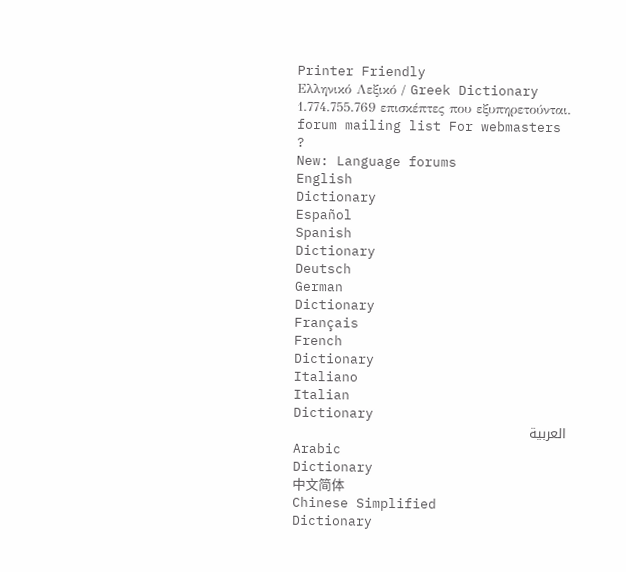Printer Friendly
Ελληνικό Λεξικό / Greek Dictionary
1.774.755.769 επισκέπτες που εξυπηρετούνται.
forum mailing list For webmasters
?
New: Language forums
English
Dictionary
Español
Spanish
Dictionary
Deutsch
German
Dictionary
Français
French
Dictionary
Italiano
Italian
Dictionary
العربية
Arabic
Dictionary
中文简体
Chinese Simplified
Dictionary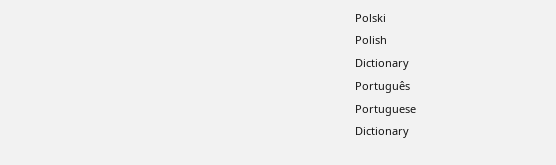Polski
Polish
Dictionary
Português
Portuguese
Dictionary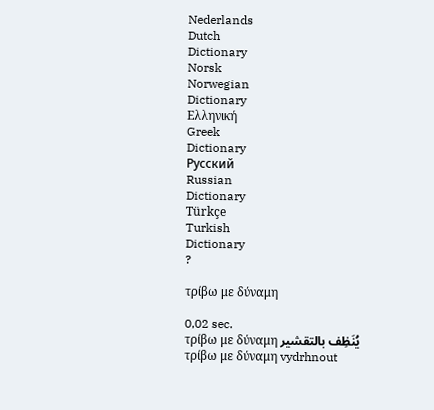Nederlands
Dutch
Dictionary
Norsk
Norwegian
Dictionary
Ελληνική
Greek
Dictionary
Русский
Russian
Dictionary
Türkçe
Turkish
Dictionary
?

τρίβω με δύναμη

0,02 sec.
τρίβω με δύναμη يُنَظِف بالتقشير
τρίβω με δύναμη vydrhnout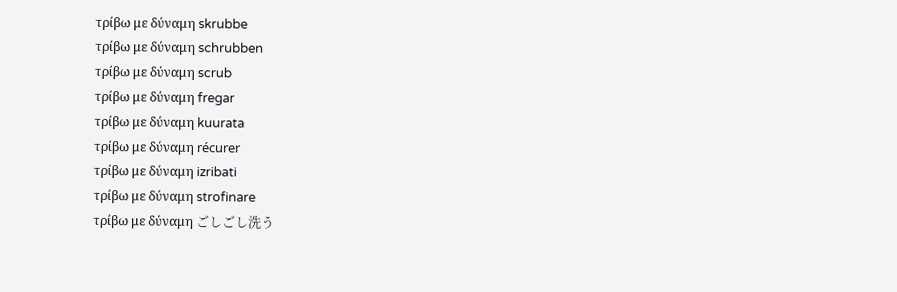τρίβω με δύναμη skrubbe
τρίβω με δύναμη schrubben
τρίβω με δύναμη scrub
τρίβω με δύναμη fregar
τρίβω με δύναμη kuurata
τρίβω με δύναμη récurer
τρίβω με δύναμη izribati
τρίβω με δύναμη strofinare
τρίβω με δύναμη ごしごし洗う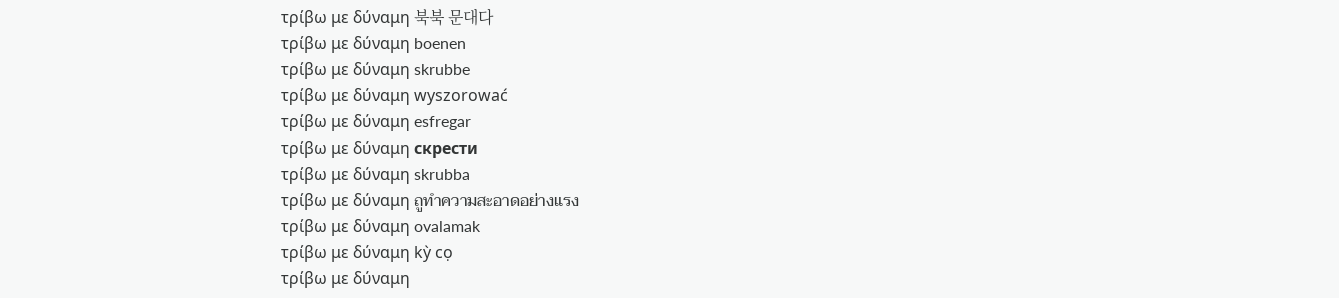τρίβω με δύναμη 북북 문대다
τρίβω με δύναμη boenen
τρίβω με δύναμη skrubbe
τρίβω με δύναμη wyszorować
τρίβω με δύναμη esfregar
τρίβω με δύναμη скрести
τρίβω με δύναμη skrubba
τρίβω με δύναμη ถูทำความสะอาดอย่างแรง
τρίβω με δύναμη ovalamak
τρίβω με δύναμη kỳ cọ
τρίβω με δύναμη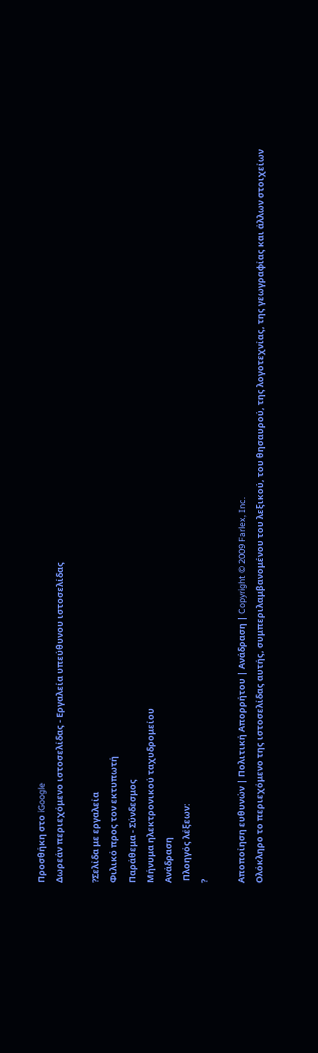Προσθήκη στο iGoogle
Δωρεάν περιεχόμενο ιστοσελίδας - Εργαλεία υπεύθυνου ιστοσελίδας

?Σελίδα με εργαλεία
Φιλικό προς τον εκτυπωτή
Παράθεμα - Σύνδεσμος
Μήνυμα ηλεκτρονικού ταχυδρομείου
Ανάδραση
 Πλοηγός λέξεων:
?

Αποποίηση ευθυνών | Πολιτική Απορρήτου | Ανάδραση | Copyright © 2009 Farlex, Inc.
Ολόκληρο το περιεχόμενο της ιστοσελίδας αυτής, συμπεριλαμβανομένου του λεξικού, του θησαυρού, της λογοτεχνίας, της γεωγραφίας και άλλων στοιχείων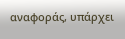αναφοράς, υπάρχει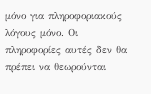μόνο για πληροφοριακούς λόγους μόνο. Οι πληροφορίες αυτές δεν θα πρέπει να θεωρούνται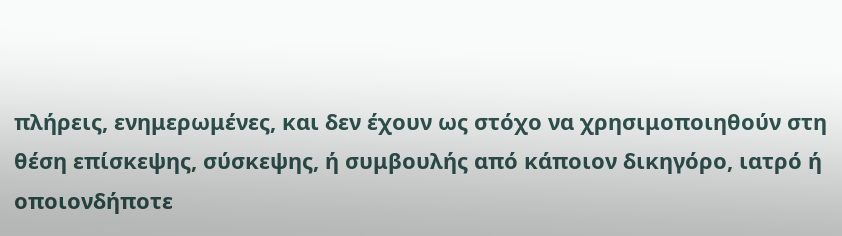πλήρεις, ενημερωμένες, και δεν έχουν ως στόχο να χρησιμοποιηθούν στη θέση επίσκεψης, σύσκεψης, ή συμβουλής από κάποιον δικηγόρο, ιατρό ή οποιονδήποτε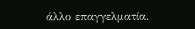άλλο επαγγελματία.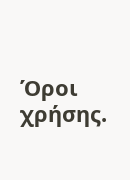Όροι χρήσης.